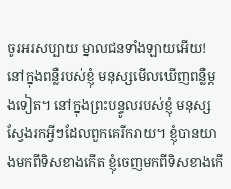ចូរអរសប្បាយ ម្នាលជនទាំងឡាយអើយ!
នៅក្នុងពន្លឺរបស់ខ្ញុំ មនុស្សមើលឃើញពន្លឺម្តងទៀត។ នៅក្នុងព្រះបន្ទូលរបស់ខ្ញុំ មនុស្សស្វែងរកអ្វីៗដែលពួកគេរីករាយ។ ខ្ញុំបានយាងមកពីទិសខាងកើត ខ្ញុំចេញមកពីទិសខាងកើ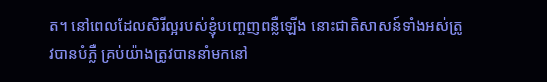ត។ នៅពេលដែលសិរីល្អរបស់ខ្ញុំបញ្ចេញពន្លឺឡើង នោះជាតិសាសន៍ទាំងអស់ត្រូវបានបំភ្លឺ គ្រប់យ៉ាងត្រូវបាននាំមកនៅ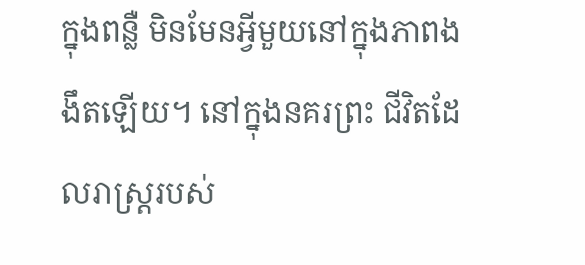ក្នុងពន្លឺ មិនមែនអ្វីមួយនៅក្នុងភាពងងឹតឡើយ។ នៅក្នុងនគរព្រះ ជីវិតដែលរាស្ត្ររបស់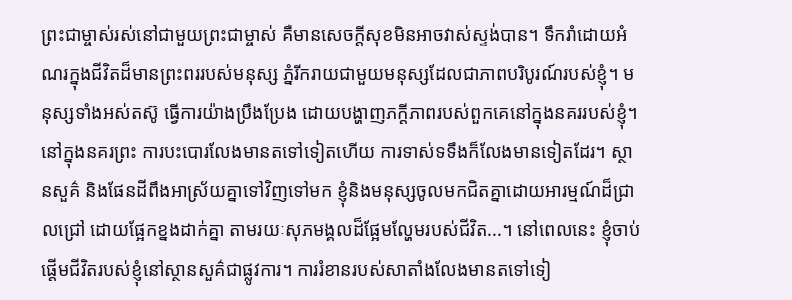ព្រះជាម្ចាស់រស់នៅជាមួយព្រះជាម្ចាស់ គឺមានសេចក្តីសុខមិនអាចវាស់ស្ទង់បាន។ ទឹករាំដោយអំណរក្នុងជីវិតដ៏មានព្រះពររបស់មនុស្ស ភ្នំរីករាយជាមួយមនុស្សដែលជាភាពបរិបូរណ៍របស់ខ្ញុំ។ មនុស្សទាំងអស់តស៊ូ ធ្វើការយ៉ាងប្រឹងប្រែង ដោយបង្ហាញភក្តីភាពរបស់ពួកគេនៅក្នុងនគររបស់ខ្ញុំ។ នៅក្នុងនគរព្រះ ការបះបោរលែងមានតទៅទៀតហើយ ការទាស់ទទឹងក៏លែងមានទៀតដែរ។ ស្ថានសួគ៌ និងផែនដីពឹងអាស្រ័យគ្នាទៅវិញទៅមក ខ្ញុំនិងមនុស្សចូលមកជិតគ្នាដោយអារម្មណ៍ដ៏ជ្រាលជ្រៅ ដោយផ្អែកខ្នងដាក់គ្នា តាមរយៈសុភមង្គលដ៏ផ្អែមល្ហែមរបស់ជីវិត...។ នៅពេលនេះ ខ្ញុំចាប់ផ្តើមជីវិតរបស់ខ្ញុំនៅស្ថានសួគ៌ជាផ្លូវការ។ ការរំខានរបស់សាតាំងលែងមានតទៅទៀ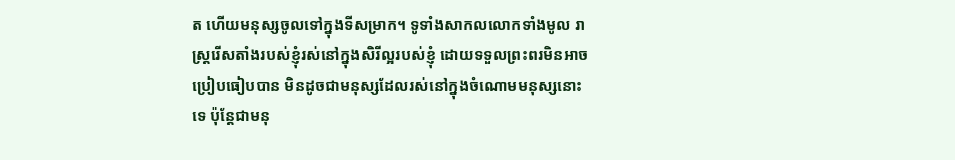ត ហើយមនុស្សចូលទៅក្នុងទីសម្រាក។ ទូទាំងសាកលលោកទាំងមូល រាស្ត្ររើសតាំងរបស់ខ្ញុំរស់នៅក្នុងសិរីល្អរបស់ខ្ញុំ ដោយទទួលព្រះពរមិនអាចប្រៀបធៀបបាន មិនដូចជាមនុស្សដែលរស់នៅក្នុងចំណោមមនុស្សនោះទេ ប៉ុន្តែជាមនុ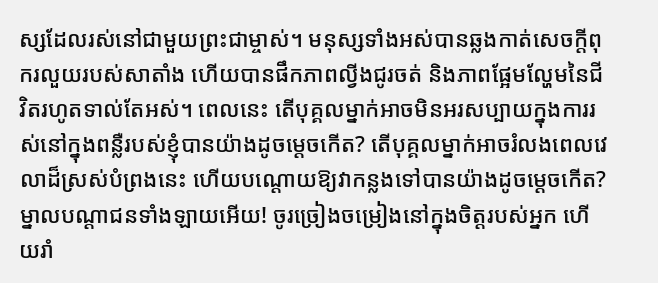ស្សដែលរស់នៅជាមួយព្រះជាម្ចាស់។ មនុស្សទាំងអស់បានឆ្លងកាត់សេចក្តីពុករលួយរបស់សាតាំង ហើយបានផឹកភាពល្វីងជូរចត់ និងភាពផ្អែមល្ហែមនៃជីវិតរហូតទាល់តែអស់។ ពេលនេះ តើបុគ្គលម្នាក់អាចមិនអរសប្បាយក្នុងការរស់នៅក្នុងពន្លឺរបស់ខ្ញុំបានយ៉ាងដូចម្ដេចកើត? តើបុគ្គលម្នាក់អាចរំលងពេលវេលាដ៏ស្រស់បំព្រងនេះ ហើយបណ្តោយឱ្យវាកន្លងទៅបានយ៉ាងដូចម្ដេចកើត? ម្នាលបណ្ដាជនទាំងឡាយអើយ! ចូរច្រៀងចម្រៀងនៅក្នុងចិត្តរបស់អ្នក ហើយរាំ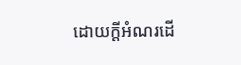ដោយក្តីអំណរដើ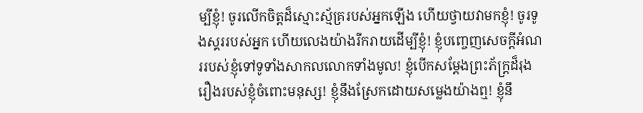ម្បីខ្ញុំ! ចូរលើកចិត្តដ៏ស្មោះស្ម័គ្ររបស់អ្នកឡើង ហើយថ្វាយវាមកខ្ញុំ! ចូរទូងស្គររបស់អ្នក ហើយលេងយ៉ាងរីករាយដើម្បីខ្ញុំ! ខ្ញុំបញ្ចេញសេចក្តីអំណររបស់ខ្ញុំទៅទូទាំងសាកលលោកទាំងមូល! ខ្ញុំបើកសម្តែងព្រះភ័ក្ត្រដ៏រុងរឿងរបស់ខ្ញុំចំពោះមនុស្ស! ខ្ញុំនឹងស្រែកដោយសម្លេងយ៉ាងឮ! ខ្ញុំនឹ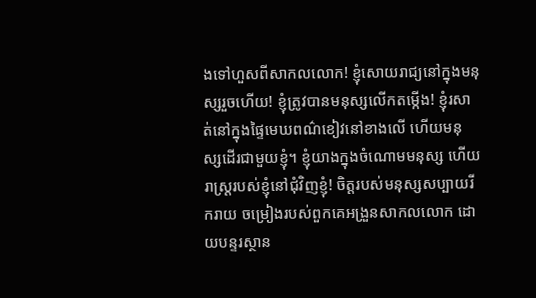ងទៅហួសពីសាកលលោក! ខ្ញុំសោយរាជ្យនៅក្នុងមនុស្សរួចហើយ! ខ្ញុំត្រូវបានមនុស្សលើកតម្កើង! ខ្ញុំរសាត់នៅក្នុងផ្ទៃមេឃពណ៌ខៀវនៅខាងលើ ហើយមនុស្សដើរជាមួយខ្ញុំ។ ខ្ញុំយាងក្នុងចំណោមមនុស្ស ហើយរាស្ត្ររបស់ខ្ញុំនៅជុំវិញខ្ញុំ! ចិត្តរបស់មនុស្សសប្បាយរីករាយ ចម្រៀងរបស់ពួកគេអង្រួនសាកលលោក ដោយបន្ទរស្ថាន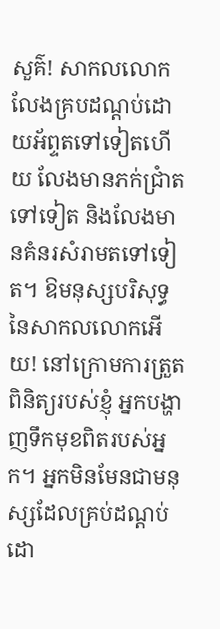សួគ៌! សាកលលោកលែងគ្របដណ្តប់ដោយអ័ព្ទតទៅទៀតហើយ លែងមានភក់ជ្រាំតទៅទៀត និងលែងមានគំនរសំរាមតទៅទៀត។ ឱមនុស្សបរិសុទ្ធនៃសាកលលោកអើយ! នៅក្រោមការត្រួតពិនិត្យរបស់ខ្ញុំ អ្នកបង្ហាញទឹកមុខពិតរបស់អ្នក។ អ្នកមិនមែនជាមនុស្សដែលគ្រប់ដណ្តប់ដោ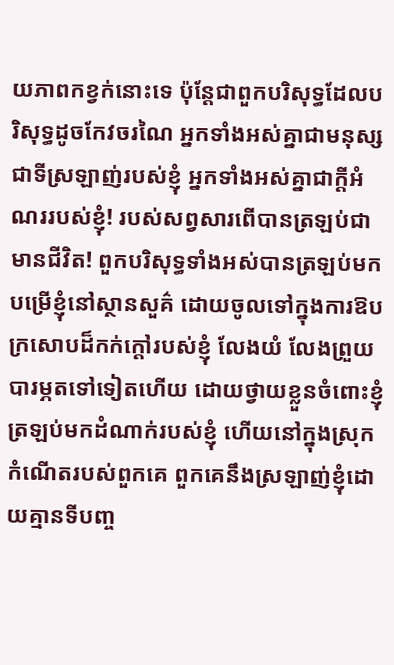យភាពកខ្វក់នោះទេ ប៉ុន្តែជាពួកបរិសុទ្ធដែលបរិសុទ្ធដូចកែវចរណៃ អ្នកទាំងអស់គ្នាជាមនុស្សជាទីស្រឡាញ់របស់ខ្ញុំ អ្នកទាំងអស់គ្នាជាក្តីអំណររបស់ខ្ញុំ! របស់សព្វសារពើបានត្រឡប់ជាមានជីវិត! ពួកបរិសុទ្ធទាំងអស់បានត្រឡប់មកបម្រើខ្ញុំនៅស្ថានសួគ៌ ដោយចូលទៅក្នុងការឱបក្រសោបដ៏កក់ក្តៅរបស់ខ្ញុំ លែងយំ លែងព្រួយបារម្ភតទៅទៀតហើយ ដោយថ្វាយខ្លួនចំពោះខ្ញុំ ត្រឡប់មកដំណាក់របស់ខ្ញុំ ហើយនៅក្នុងស្រុកកំណើតរបស់ពួកគេ ពួកគេនឹងស្រឡាញ់ខ្ញុំដោយគ្មានទីបញ្ច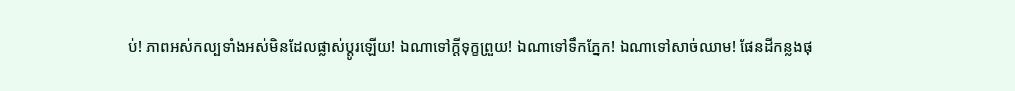ប់! ភាពអស់កល្បទាំងអស់មិនដែលផ្លាស់ប្តូរឡើយ! ឯណាទៅក្តីទុក្ខព្រួយ! ឯណាទៅទឹកភ្នែក! ឯណាទៅសាច់ឈាម! ផែនដីកន្លងផុ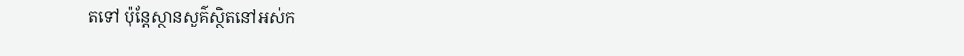តទៅ ប៉ុន្តែស្ថានសួគ៌ស្ថិតនៅអស់ក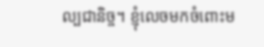ល្បជានិច្ច។ ខ្ញុំលេចមកចំពោះម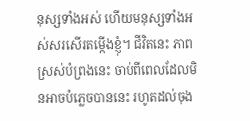នុស្សទាំងអស់ ហើយមនុស្សទាំងអស់សរសើរតម្កើងខ្ញុំ។ ជីវិតនេះ ភាពស្រស់បំព្រងនេះ ចាប់ពីពេលដែលមិនអាចបំភ្លេចបាននេះ រហូតដល់ចុង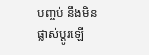បញ្ចប់ នឹងមិនផ្លាស់ប្តូរឡើ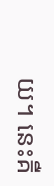យ។ នេះគឺ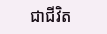ជាជីវិត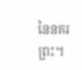នៃនគរព្រះ។